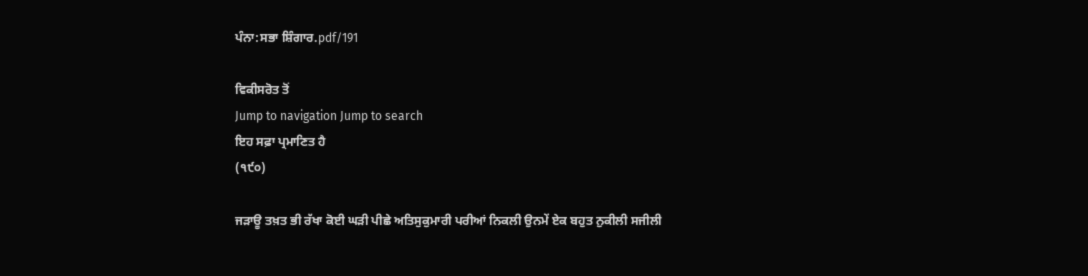ਪੰਨਾ:ਸਭਾ ਸ਼ਿੰਗਾਰ.pdf/191

ਵਿਕੀਸਰੋਤ ਤੋਂ
Jump to navigation Jump to search
ਇਹ ਸਫ਼ਾ ਪ੍ਰਮਾਣਿਤ ਹੈ
(੧੯੦)

ਜੜਾਊ ਤਖ਼ਤ ਭੀ ਰੱਖਾ ਕੋਈ ਘੜੀ ਪੀਛੇ ਅਤਿਸੁਕੁਮਾਰੀ ਪਰੀਆਂ ਨਿਕਲੀ ਉਨਮੇਂ ਏਕ ਬਹੁਤ ਨੁਕੀਲੀ ਸਜੀਲੀ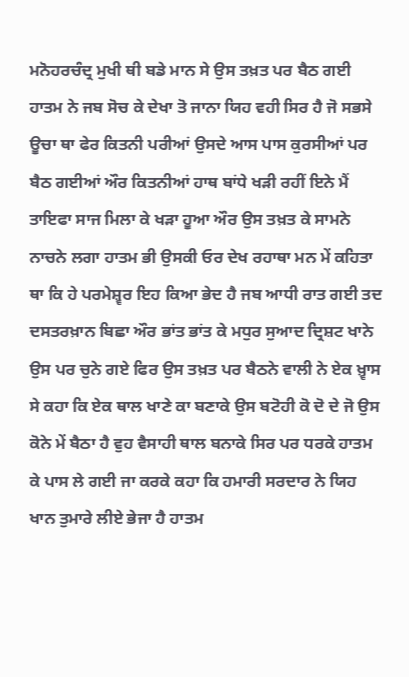ਮਨੋਹਰਚੰਦ੍ਰ ਮੁਖੀ ਥੀ ਬਡੇ ਮਾਨ ਸੇ ਉਸ ਤਖ਼ਤ ਪਰ ਬੈਠ ਗਈ ਹਾਤਮ ਨੇ ਜਬ ਸੋਚ ਕੇ ਦੇਖਾ ਤੋ ਜਾਨਾ ਯਿਹ ਵਹੀ ਸਿਰ ਹੈ ਜੋ ਸਭਸੇ ਊਚਾ ਥਾ ਫੇਰ ਕਿਤਨੀ ਪਰੀਆਂ ਉਸਦੇ ਆਸ ਪਾਸ ਕੁਰਸੀਆਂ ਪਰ ਬੈਠ ਗਈਆਂ ਔਰ ਕਿਤਨੀਆਂ ਹਾਥ ਬਾਂਧੇ ਖੜੀ ਰਹੀਂ ਇਨੇ ਮੈਂ ਤਾਇਫਾ ਸਾਜ ਮਿਲਾ ਕੇ ਖੜਾ ਹੂਆ ਔਰ ਉਸ ਤਖ਼ਤ ਕੇ ਸਾਮਨੇ ਨਾਚਨੇ ਲਗਾ ਹਾਤਮ ਭੀ ਉਸਕੀ ਓਰ ਦੇਖ ਰਹਾਥਾ ਮਨ ਮੇਂ ਕਹਿਤਾ ਥਾ ਕਿ ਹੇ ਪਰਮੇਸ਼੍ਵਰ ਇਹ ਕਿਆ ਭੇਦ ਹੈ ਜਬ ਆਧੀ ਰਾਤ ਗਈ ਤਦ ਦਸਤਰਖ਼ਾਨ ਬਿਛਾ ਔਰ ਭਾਂਤ ਭਾਂਤ ਕੇ ਮਧੁਰ ਸੁਆਦ ਦ੍ਰਿਸ਼ਟ ਖਾਨੇ ਉਸ ਪਰ ਚੁਨੇ ਗਏ ਫਿਰ ਉਸ ਤਖ਼ਤ ਪਰ ਬੈਠਨੇ ਵਾਲੀ ਨੇ ਏਕ ਖ਼੍ਵਾਸ ਸੇ ਕਹਾ ਕਿ ਏਕ ਥਾਲ ਖਾਣੇ ਕਾ ਬਣਾਕੇ ਉਸ ਬਟੋਹੀ ਕੋ ਦੋ ਦੇ ਜੋ ਉਸ ਕੋਨੇ ਮੇਂ ਬੈਠਾ ਹੈ ਵੁਹ ਵੈਸਾਹੀ ਥਾਲ ਬਨਾਕੇ ਸਿਰ ਪਰ ਧਰਕੇ ਹਾਤਮ ਕੇ ਪਾਸ ਲੇ ਗਈ ਜਾ ਕਰਕੇ ਕਹਾ ਕਿ ਹਮਾਰੀ ਸਰਦਾਰ ਨੇ ਯਿਹ ਖਾਨ ਤੁਮਾਰੇ ਲੀਏ ਭੇਜਾ ਹੈ ਹਾਤਮ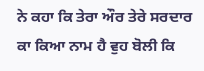ਨੇ ਕਹਾ ਕਿ ਤੇਰਾ ਔਰ ਤੇਰੇ ਸਰਦਾਰ ਕਾ ਕਿਆ ਨਾਮ ਹੈ ਵੁਹ ਬੋਲੀ ਕਿ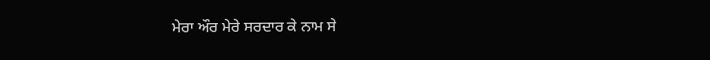ਮੇਰਾ ਔਰ ਮੇਰੇ ਸਰਦਾਰ ਕੇ ਨਾਮ ਸੇ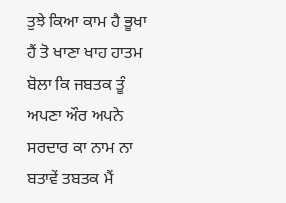ਤੁਝੇ ਕਿਆ ਕਾਮ ਹੈ ਭੂਖਾ ਹੈਂ ਤੋ ਖਾਣਾ ਖਾਹ ਹਾਤਮ ਬੋਲਾ ਕਿ ਜਬਤਕ ਤੂੰ ਅਪਣਾ ਔਰ ਅਪਨੇ ਸਰਦਾਰ ਕਾ ਨਾਮ ਨਾ ਬਤਾਵੇਂ ਤਬਤਕ ਮੈਂ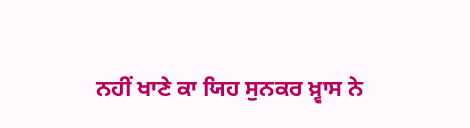ਨਹੀਂ ਖਾਣੇ ਕਾ ਯਿਹ ਸੁਨਕਰ ਖ਼੍ਵਾਸ ਨੇ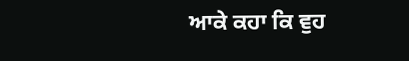ਆਕੇ ਕਹਾ ਕਿ ਵੁਹ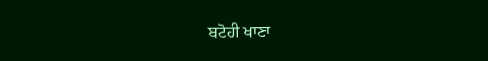ਬਟੋਹੀ ਖਾਣਾ